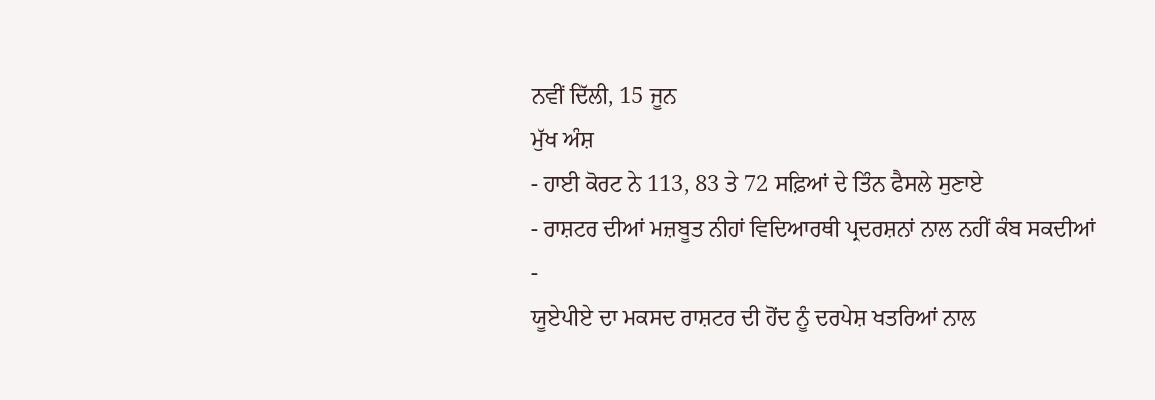ਨਵੀਂ ਦਿੱਲੀ, 15 ਜੂਨ
ਮੁੱਖ ਅੰਸ਼
- ਹਾਈ ਕੋਰਟ ਨੇ 113, 83 ਤੇ 72 ਸਫ਼ਿਆਂ ਦੇ ਤਿੰਨ ਫੈਸਲੇ ਸੁਣਾਏ
- ਰਾਸ਼ਟਰ ਦੀਆਂ ਮਜ਼ਬੂਤ ਨੀਹਾਂ ਵਿਦਿਆਰਥੀ ਪ੍ਰਦਰਸ਼ਨਾਂ ਨਾਲ ਨਹੀਂ ਕੰਬ ਸਕਦੀਆਂ
-
ਯੂਏਪੀਏ ਦਾ ਮਕਸਦ ਰਾਸ਼ਟਰ ਦੀ ਹੋਂਦ ਨੂੰ ਦਰਪੇਸ਼ ਖਤਰਿਆਂ ਨਾਲ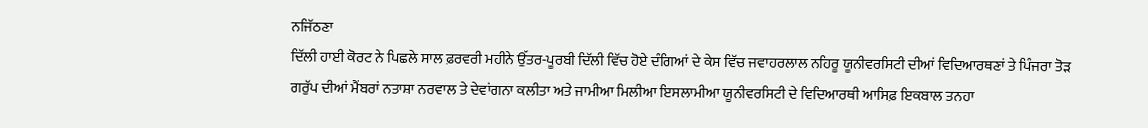ਨਜਿੱਠਣਾ
ਦਿੱਲੀ ਹਾਈ ਕੋਰਟ ਨੇ ਪਿਛਲੇ ਸਾਲ ਫ਼ਰਵਰੀ ਮਹੀਨੇ ਉੱਤਰ-ਪੂਰਬੀ ਦਿੱਲੀ ਵਿੱਚ ਹੋਏ ਦੰਗਿਆਂ ਦੇ ਕੇਸ ਵਿੱਚ ਜਵਾਹਰਲਾਲ ਨਹਿਰੂ ਯੂਨੀਵਰਸਿਟੀ ਦੀਆਂ ਵਿਦਿਆਰਥਣਾਂ ਤੇ ਪਿੰਜਰਾ ਤੋੜ ਗਰੁੱਪ ਦੀਆਂ ਮੈਂਬਰਾਂ ਨਤਾਸ਼ਾ ਨਰਵਾਲ ਤੇ ਦੇਵਾਂਗਨਾ ਕਲੀਤਾ ਅਤੇ ਜਾਮੀਆ ਮਿਲੀਆ ਇਸਲਾਮੀਆ ਯੂਨੀਵਰਸਿਟੀ ਦੇ ਵਿਦਿਆਰਥੀ ਆਸਿਫ਼ ਇਕਬਾਲ ਤਨਹਾ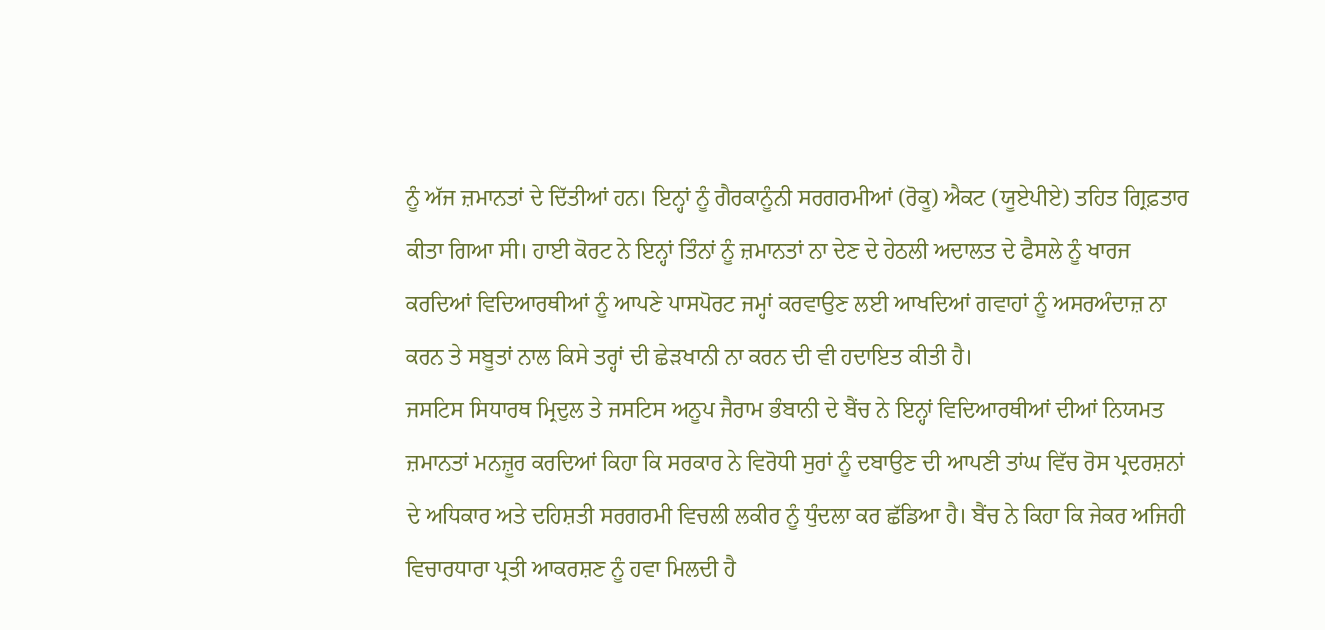ਨੂੰ ਅੱਜ ਜ਼ਮਾਨਤਾਂ ਦੇ ਦਿੱਤੀਆਂ ਹਨ। ਇਨ੍ਹਾਂ ਨੂੰ ਗੈਰਕਾਨੂੰਨੀ ਸਰਗਰਮੀਆਂ (ਰੋਕੂ) ਐਕਟ (ਯੂਏਪੀਏ) ਤਹਿਤ ਗ੍ਰਿਫ਼ਤਾਰ ਕੀਤਾ ਗਿਆ ਸੀ। ਹਾਈ ਕੋਰਟ ਨੇ ਇਨ੍ਹਾਂ ਤਿੰਨਾਂ ਨੂੰ ਜ਼ਮਾਨਤਾਂ ਨਾ ਦੇਣ ਦੇ ਹੇਠਲੀ ਅਦਾਲਤ ਦੇ ਫੈਸਲੇ ਨੂੰ ਖਾਰਜ ਕਰਦਿਆਂ ਵਿਦਿਆਰਥੀਆਂ ਨੂੰ ਆਪਣੇ ਪਾਸਪੋਰਟ ਜਮ੍ਹਾਂ ਕਰਵਾਉਣ ਲਈ ਆਖਦਿਆਂ ਗਵਾਹਾਂ ਨੂੰ ਅਸਰਅੰਦਾਜ਼ ਨਾ ਕਰਨ ਤੇ ਸਬੂਤਾਂ ਨਾਲ ਕਿਸੇ ਤਰ੍ਹਾਂ ਦੀ ਛੇੜਖਾਨੀ ਨਾ ਕਰਨ ਦੀ ਵੀ ਹਦਾਇਤ ਕੀਤੀ ਹੈ।
ਜਸਟਿਸ ਸਿਧਾਰਥ ਮ੍ਰਿਦੁਲ ਤੇ ਜਸਟਿਸ ਅਨੂਪ ਜੈਰਾਮ ਭੰਬਾਨੀ ਦੇ ਬੈਂਚ ਨੇ ਇਨ੍ਹਾਂ ਵਿਦਿਆਰਥੀਆਂ ਦੀਆਂ ਨਿਯਮਤ ਜ਼ਮਾਨਤਾਂ ਮਨਜ਼ੂਰ ਕਰਦਿਆਂ ਕਿਹਾ ਕਿ ਸਰਕਾਰ ਨੇ ਵਿਰੋਧੀ ਸੁਰਾਂ ਨੂੰ ਦਬਾਉਣ ਦੀ ਆਪਣੀ ਤਾਂਘ ਵਿੱਚ ਰੋਸ ਪ੍ਰਦਰਸ਼ਨਾਂ ਦੇ ਅਧਿਕਾਰ ਅਤੇ ਦਹਿਸ਼ਤੀ ਸਰਗਰਮੀ ਵਿਚਲੀ ਲਕੀਰ ਨੂੰ ਧੁੰਦਲਾ ਕਰ ਛੱਡਿਆ ਹੈ। ਬੈਂਚ ਨੇ ਕਿਹਾ ਕਿ ਜੇਕਰ ਅਜਿਹੀ ਵਿਚਾਰਧਾਰਾ ਪ੍ਰਤੀ ਆਕਰਸ਼ਣ ਨੂੰ ਹਵਾ ਮਿਲਦੀ ਹੈ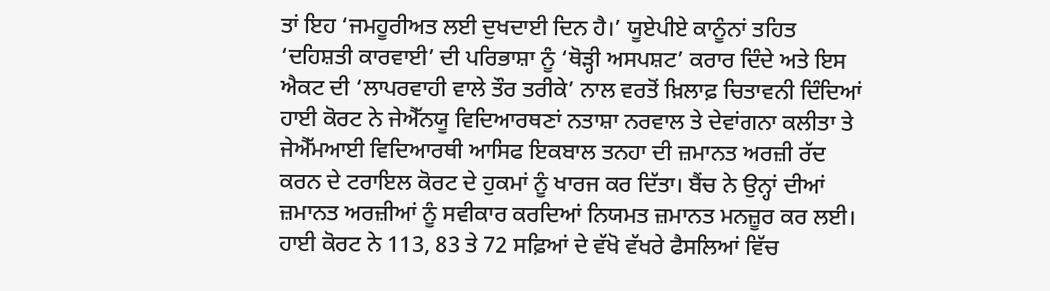ਤਾਂ ਇਹ ‘ਜਮਹੂਰੀਅਤ ਲਈ ਦੁਖਦਾਈ ਦਿਨ ਹੈ।’ ਯੂਏਪੀਏ ਕਾਨੂੰਨਾਂ ਤਹਿਤ ‘ਦਹਿਸ਼ਤੀ ਕਾਰਵਾਈ’ ਦੀ ਪਰਿਭਾਸ਼ਾ ਨੂੰ ‘ਥੋੜ੍ਹੀ ਅਸਪਸ਼ਟ’ ਕਰਾਰ ਦਿੰਦੇ ਅਤੇ ਇਸ ਐਕਟ ਦੀ ‘ਲਾਪਰਵਾਹੀ ਵਾਲੇ ਤੌਰ ਤਰੀਕੇ’ ਨਾਲ ਵਰਤੋਂ ਖ਼ਿਲਾਫ਼ ਚਿਤਾਵਨੀ ਦਿੰਦਿਆਂ ਹਾਈ ਕੋਰਟ ਨੇ ਜੇਐੱਨਯੂ ਵਿਦਿਆਰਥਣਾਂ ਨਤਾਸ਼ਾ ਨਰਵਾਲ ਤੇ ਦੇਵਾਂਗਨਾ ਕਲੀਤਾ ਤੇ ਜੇਐੱਮਆਈ ਵਿਦਿਆਰਥੀ ਆਸਿਫ ਇਕਬਾਲ ਤਨਹਾ ਦੀ ਜ਼ਮਾਨਤ ਅਰਜ਼ੀ ਰੱਦ ਕਰਨ ਦੇ ਟਰਾਇਲ ਕੋਰਟ ਦੇ ਹੁਕਮਾਂ ਨੂੰ ਖਾਰਜ ਕਰ ਦਿੱਤਾ। ਬੈਂਚ ਨੇ ਉਨ੍ਹਾਂ ਦੀਆਂ ਜ਼ਮਾਨਤ ਅਰਜ਼ੀਆਂ ਨੂੰ ਸਵੀਕਾਰ ਕਰਦਿਆਂ ਨਿਯਮਤ ਜ਼ਮਾਨਤ ਮਨਜ਼ੂਰ ਕਰ ਲਈ। ਹਾਈ ਕੋਰਟ ਨੇ 113, 83 ਤੇ 72 ਸਫ਼ਿਆਂ ਦੇ ਵੱਖੋ ਵੱਖਰੇ ਫੈਸਲਿਆਂ ਵਿੱਚ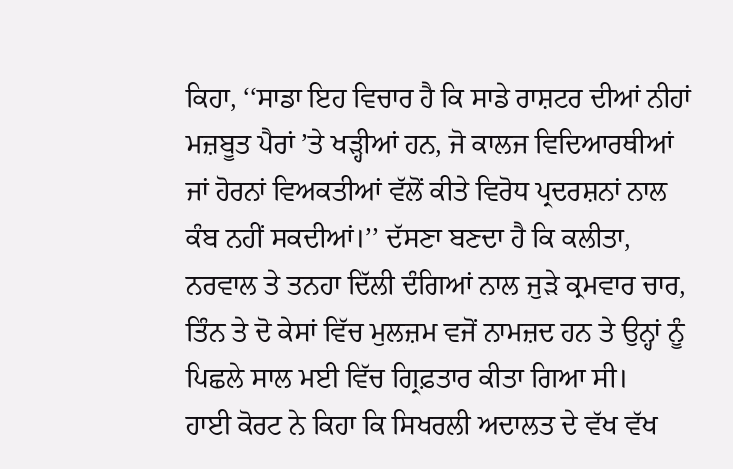ਕਿਹਾ, ‘‘ਸਾਡਾ ਇਹ ਵਿਚਾਰ ਹੈ ਕਿ ਸਾਡੇ ਰਾਸ਼ਟਰ ਦੀਆਂ ਨੀਹਾਂ ਮਜ਼ਬੂਤ ਪੈਰਾਂ ’ਤੇ ਖੜ੍ਹੀਆਂ ਹਨ, ਜੋ ਕਾਲਜ ਵਿਦਿਆਰਥੀਆਂ ਜਾਂ ਹੋਰਨਾਂ ਵਿਅਕਤੀਆਂ ਵੱਲੋਂ ਕੀਤੇ ਵਿਰੋਧ ਪ੍ਰਦਰਸ਼ਨਾਂ ਨਾਲ ਕੰਬ ਨਹੀਂ ਸਕਦੀਆਂ।’’ ਦੱਸਣਾ ਬਣਦਾ ਹੈ ਕਿ ਕਲੀਤਾ, ਨਰਵਾਲ ਤੇ ਤਨਹਾ ਦਿੱਲੀ ਦੰਗਿਆਂ ਨਾਲ ਜੁੜੇ ਕ੍ਰਮਵਾਰ ਚਾਰ, ਤਿੰਨ ਤੇ ਦੋ ਕੇਸਾਂ ਵਿੱਚ ਮੁਲਜ਼ਮ ਵਜੋਂ ਨਾਮਜ਼ਦ ਹਨ ਤੇ ਉਨ੍ਹਾਂ ਨੂੰ ਪਿਛਲੇ ਸਾਲ ਮਈ ਵਿੱਚ ਗ੍ਰਿਫ਼ਤਾਰ ਕੀਤਾ ਗਿਆ ਸੀ।
ਹਾਈ ਕੋਰਟ ਨੇ ਕਿਹਾ ਕਿ ਸਿਖਰਲੀ ਅਦਾਲਤ ਦੇ ਵੱਖ ਵੱਖ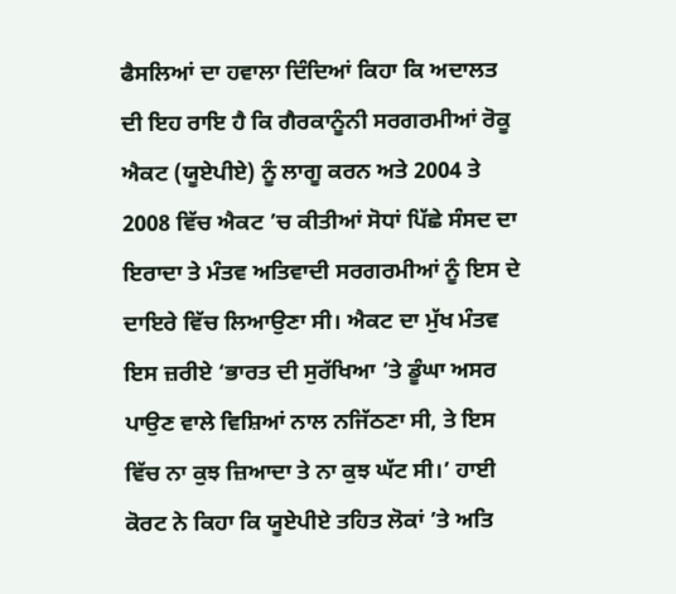ਫੈਸਲਿਆਂ ਦਾ ਹਵਾਲਾ ਦਿੰਦਿਆਂ ਕਿਹਾ ਕਿ ਅਦਾਲਤ ਦੀ ਇਹ ਰਾਇ ਹੈ ਕਿ ਗੈਰਕਾਨੂੰਨੀ ਸਰਗਰਮੀਆਂ ਰੋਕੂ ਐਕਟ (ਯੂਏਪੀਏ) ਨੂੰ ਲਾਗੂ ਕਰਨ ਅਤੇ 2004 ਤੇ 2008 ਵਿੱਚ ਐਕਟ ’ਚ ਕੀਤੀਆਂ ਸੋਧਾਂ ਪਿੱਛੇ ਸੰਸਦ ਦਾ ਇਰਾਦਾ ਤੇ ਮੰਤਵ ਅਤਿਵਾਦੀ ਸਰਗਰਮੀਆਂ ਨੂੰ ਇਸ ਦੇ ਦਾਇਰੇ ਵਿੱਚ ਲਿਆਉਣਾ ਸੀ। ਐਕਟ ਦਾ ਮੁੱਖ ਮੰਤਵ ਇਸ ਜ਼ਰੀਏ ‘ਭਾਰਤ ਦੀ ਸੁਰੱਖਿਆ ’ਤੇ ਡੂੰਘਾ ਅਸਰ ਪਾਉਣ ਵਾਲੇ ਵਿਸ਼ਿਆਂ ਨਾਲ ਨਜਿੱਠਣਾ ਸੀ, ਤੇ ਇਸ ਵਿੱਚ ਨਾ ਕੁਝ ਜ਼ਿਆਦਾ ਤੇ ਨਾ ਕੁਝ ਘੱਟ ਸੀ।’ ਹਾਈ ਕੋਰਟ ਨੇ ਕਿਹਾ ਕਿ ਯੂਏਪੀਏ ਤਹਿਤ ਲੋਕਾਂ ’ਤੇ ਅਤਿ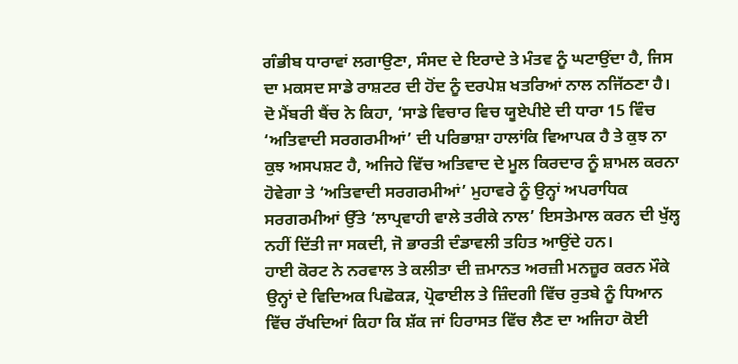ਗੰਭੀਬ ਧਾਰਾਵਾਂ ਲਗਾਉਣਾ, ਸੰਸਦ ਦੇ ਇਰਾਦੇ ਤੇ ਮੰਤਵ ਨੂੰ ਘਟਾਉਂਦਾ ਹੈ, ਜਿਸ ਦਾ ਮਕਸਦ ਸਾਡੇ ਰਾਸ਼ਟਰ ਦੀ ਹੋਂਦ ਨੂੰ ਦਰਪੇਸ਼ ਖਤਰਿਆਂ ਨਾਲ ਨਜਿੱਠਣਾ ਹੈ। ਦੋ ਮੈਂਬਰੀ ਬੈਂਚ ਨੇ ਕਿਹਾ, ‘ਸਾਡੇ ਵਿਚਾਰ ਵਿਚ ਯੂਏਪੀਏ ਦੀ ਧਾਰਾ 15 ਵਿੰਚ ‘ਅਤਿਵਾਦੀ ਸਰਗਰਮੀਆਂ’ ਦੀ ਪਰਿਭਾਸ਼ਾ ਹਾਲਾਂਕਿ ਵਿਆਪਕ ਹੈ ਤੇ ਕੁਝ ਨਾ ਕੁਝ ਅਸਪਸ਼ਟ ਹੈ, ਅਜਿਹੇ ਵਿੱਚ ਅਤਿਵਾਦ ਦੇ ਮੂਲ ਕਿਰਦਾਰ ਨੂੰ ਸ਼ਾਮਲ ਕਰਨਾ ਹੋਵੇਗਾ ਤੇ ‘ਅਤਿਵਾਦੀ ਸਰਗਰਮੀਆਂ’ ਮੁਹਾਵਰੇ ਨੂੰ ਉਨ੍ਹਾਂ ਅਪਰਾਧਿਕ ਸਰਗਰਮੀਆਂ ਉੱਤੇ ‘ਲਾਪ੍ਰਵਾਹੀ ਵਾਲੇ ਤਰੀਕੇ ਨਾਲ’ ਇਸਤੇਮਾਲ ਕਰਨ ਦੀ ਖੁੱਲ੍ਹ ਨਹੀਂ ਦਿੱਤੀ ਜਾ ਸਕਦੀ, ਜੋ ਭਾਰਤੀ ਦੰਡਾਵਲੀ ਤਹਿਤ ਆਉਂਦੇ ਹਨ।
ਹਾਈ ਕੋਰਟ ਨੇ ਨਰਵਾਲ ਤੇ ਕਲੀਤਾ ਦੀ ਜ਼ਮਾਨਤ ਅਰਜ਼ੀ ਮਨਜ਼ੂਰ ਕਰਨ ਮੌਕੇ ਉਨ੍ਹਾਂ ਦੇ ਵਿਦਿਅਕ ਪਿਛੋਕੜ, ਪ੍ਰੋਫਾਈਲ ਤੇ ਜ਼ਿੰਦਗੀ ਵਿੱਚ ਰੁਤਬੇ ਨੂੰ ਧਿਆਨ ਵਿੱਚ ਰੱਖਦਿਆਂ ਕਿਹਾ ਕਿ ਸ਼ੱਕ ਜਾਂ ਹਿਰਾਸਤ ਵਿੱਚ ਲੈਣ ਦਾ ਅਜਿਹਾ ਕੋਈ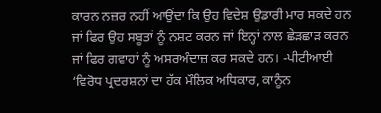ਕਾਰਨ ਨਜ਼ਰ ਨਹੀਂ ਆਉਂਦਾ ਕਿ ਉਹ ਵਿਦੇਸ਼ ਉਡਾਰੀ ਮਾਰ ਸਕਦੇ ਹਨ ਜਾਂ ਫਿਰ ਉਹ ਸਬੂਤਾਂ ਨੂੰ ਨਸ਼ਟ ਕਰਨ ਜਾਂ ਇਨ੍ਹਾਂ ਨਾਲ ਛੇੜਛਾੜ ਕਰਨ ਜਾਂ ਫਿਰ ਗਵਾਹਾਂ ਨੂੰ ਅਸਰਅੰਦਾਜ਼ ਕਰ ਸਕਦੇ ਹਨ। -ਪੀਟੀਆਈ
‘ਵਿਰੋਧ ਪ੍ਰਦਰਸ਼ਨਾਂ ਦਾ ਹੱਕ ਮੌਲਿਕ ਅਧਿਕਾਰ, ਕਾਨੂੰਨ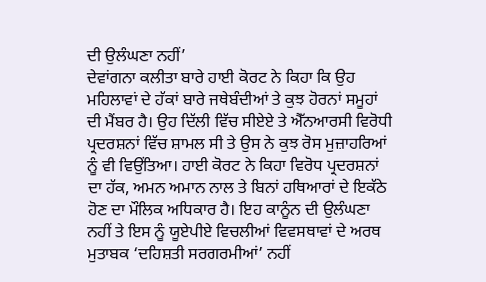ਦੀ ਉਲੰਘਣਾ ਨਹੀਂ’
ਦੇਵਾਂਗਨਾ ਕਲੀਤਾ ਬਾਰੇ ਹਾਈ ਕੋਰਟ ਨੇ ਕਿਹਾ ਕਿ ਉਹ ਮਹਿਲਾਵਾਂ ਦੇ ਹੱਕਾਂ ਬਾਰੇ ਜਥੇਬੰਦੀਆਂ ਤੇ ਕੁਝ ਹੋਰਨਾਂ ਸਮੂਹਾਂ ਦੀ ਮੈਂਬਰ ਹੈ। ਉਹ ਦਿੱਲੀ ਵਿੱਚ ਸੀਏਏ ਤੇ ਐੱਨਆਰਸੀ ਵਿਰੋਧੀ ਪ੍ਰਦਰਸ਼ਨਾਂ ਵਿੱਚ ਸ਼ਾਮਲ ਸੀ ਤੇ ਉਸ ਨੇ ਕੁਝ ਰੋਸ ਮੁਜ਼ਾਹਰਿਆਂ ਨੂੰ ਵੀ ਵਿਉਂਤਿਆ। ਹਾਈ ਕੋਰਟ ਨੇ ਕਿਹਾ ਵਿਰੋਧ ਪ੍ਰਦਰਸ਼ਨਾਂ ਦਾ ਹੱਕ, ਅਮਨ ਅਮਾਨ ਨਾਲ ਤੇ ਬਿਨਾਂ ਹਥਿਆਰਾਂ ਦੇ ਇਕੱਠੇ ਹੋਣ ਦਾ ਮੌਲਿਕ ਅਧਿਕਾਰ ਹੈ। ਇਹ ਕਾਨੂੰਨ ਦੀ ਉਲੰਘਣਾ ਨਹੀਂ ਤੇ ਇਸ ਨੂੰ ਯੂਏਪੀਏ ਵਿਚਲੀਆਂ ਵਿਵਸਥਾਵਾਂ ਦੇ ਅਰਥ ਮੁਤਾਬਕ ‘ਦਹਿਸ਼ਤੀ ਸਰਗਰਮੀਆਂ’ ਨਹੀਂ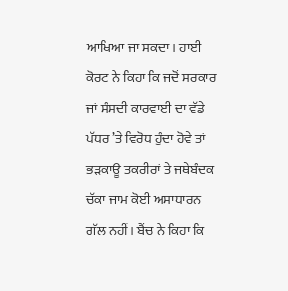ਆਖਿਆ ਜਾ ਸਕਦਾ। ਹਾਈ ਕੋਰਟ ਨੇ ਕਿਹਾ ਕਿ ਜਦੋਂ ਸਰਕਾਰ ਜਾਂ ਸੰਸਦੀ ਕਾਰਵਾਈ ਦਾ ਵੱਡੇ ਪੱਧਰ ’ਤੇ ਵਿਰੋਧ ਹੁੰਦਾ ਹੋਵੇ ਤਾਂ ਭੜਕਾਊ ਤਕਰੀਰਾਂ ਤੇ ਜਥੇਬੰਦਕ ਚੱਕਾ ਜਾਮ ਕੋਈ ਅਸਾਧਾਰਨ ਗੱਲ ਨਹੀਂ। ਬੈਂਚ ਨੇ ਕਿਹਾ ਕਿ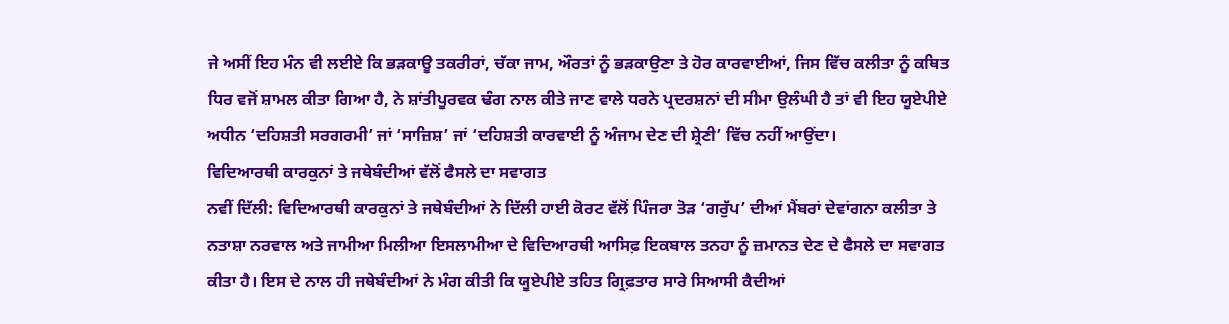ਜੇ ਅਸੀਂ ਇਹ ਮੰਨ ਵੀ ਲਈਏ ਕਿ ਭੜਕਾਊ ਤਕਰੀਰਾਂ, ਚੱਕਾ ਜਾਮ, ਔਰਤਾਂ ਨੂੰ ਭੜਕਾਉਣਾ ਤੇ ਹੋਰ ਕਾਰਵਾਈਆਂ, ਜਿਸ ਵਿੱਚ ਕਲੀਤਾ ਨੂੰ ਕਥਿਤ ਧਿਰ ਵਜੋਂ ਸ਼ਾਮਲ ਕੀਤਾ ਗਿਆ ਹੈ, ਨੇ ਸ਼ਾਂਤੀਪੂਰਵਕ ਢੰਗ ਨਾਲ ਕੀਤੇ ਜਾਣ ਵਾਲੇ ਧਰਨੇ ਪ੍ਰਦਰਸ਼ਨਾਂ ਦੀ ਸੀਮਾ ਉਲੰਘੀ ਹੈ ਤਾਂ ਵੀ ਇਹ ਯੂਏਪੀਏ ਅਧੀਨ ‘ਦਹਿਸ਼ਤੀ ਸਰਗਰਮੀ’ ਜਾਂ ‘ਸਾਜ਼ਿਸ਼’ ਜਾਂ ‘ਦਹਿਸ਼ਤੀ ਕਾਰਵਾਈ ਨੂੰ ਅੰਜਾਮ ਦੇਣ ਦੀ ਸ਼੍ਰੇਣੀ’ ਵਿੱਚ ਨਹੀਂ ਆਉਂਦਾ।
ਵਿਦਿਆਰਥੀ ਕਾਰਕੁਨਾਂ ਤੇ ਜਥੇਬੰਦੀਆਂ ਵੱਲੋਂ ਫੈਸਲੇ ਦਾ ਸਵਾਗਤ
ਨਵੀਂ ਦਿੱਲੀ: ਵਿਦਿਆਰਥੀ ਕਾਰਕੁਨਾਂ ਤੇ ਜਥੇਬੰਦੀਆਂ ਨੇ ਦਿੱਲੀ ਹਾਈ ਕੋਰਟ ਵੱਲੋਂ ਪਿੰਜਰਾ ਤੋੜ ‘ਗਰੁੱਪ’ ਦੀਆਂ ਮੈਂਬਰਾਂ ਦੇਵਾਂਗਨਾ ਕਲੀਤਾ ਤੇ ਨਤਾਸ਼ਾ ਨਰਵਾਲ ਅਤੇ ਜਾਮੀਆ ਮਿਲੀਆ ਇਸਲਾਮੀਆ ਦੇ ਵਿਦਿਆਰਥੀ ਆਸਿਫ਼ ਇਕਬਾਲ ਤਨਹਾ ਨੂੰ ਜ਼ਮਾਨਤ ਦੇਣ ਦੇ ਫੈਸਲੇ ਦਾ ਸਵਾਗਤ ਕੀਤਾ ਹੈ। ਇਸ ਦੇ ਨਾਲ ਹੀ ਜਥੇਬੰਦੀਆਂ ਨੇ ਮੰਗ ਕੀਤੀ ਕਿ ਯੂਏਪੀਏ ਤਹਿਤ ਗ੍ਰਿਫ਼ਤਾਰ ਸਾਰੇ ਸਿਆਸੀ ਕੈਦੀਆਂ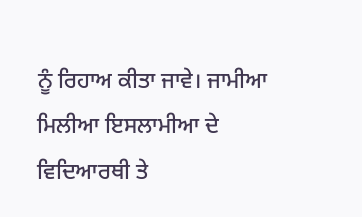ਨੂੰ ਰਿਹਾਅ ਕੀਤਾ ਜਾਵੇ। ਜਾਮੀਆ ਮਿਲੀਆ ਇਸਲਾਮੀਆ ਦੇ ਵਿਦਿਆਰਥੀ ਤੇ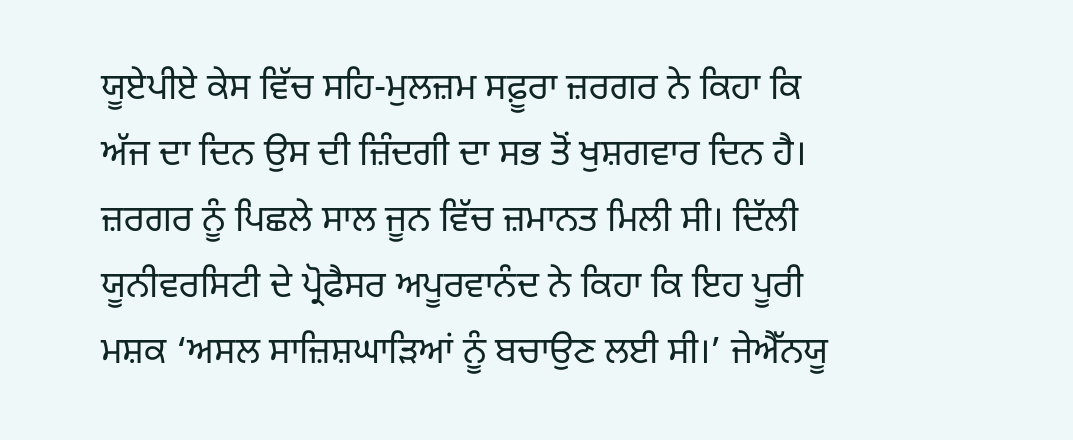ਯੂਏਪੀਏ ਕੇਸ ਵਿੱਚ ਸਹਿ-ਮੁਲਜ਼ਮ ਸਫ਼ੂਰਾ ਜ਼ਰਗਰ ਨੇ ਕਿਹਾ ਕਿ ਅੱਜ ਦਾ ਦਿਨ ਉਸ ਦੀ ਜ਼ਿੰਦਗੀ ਦਾ ਸਭ ਤੋਂ ਖੁਸ਼ਗਵਾਰ ਦਿਨ ਹੈ। ਜ਼ਰਗਰ ਨੂੰ ਪਿਛਲੇ ਸਾਲ ਜੂਨ ਵਿੱਚ ਜ਼ਮਾਨਤ ਮਿਲੀ ਸੀ। ਦਿੱਲੀ ਯੂਨੀਵਰਸਿਟੀ ਦੇ ਪ੍ਰੋਫੈਸਰ ਅਪੂਰਵਾਨੰਦ ਨੇ ਕਿਹਾ ਕਿ ਇਹ ਪੂਰੀ ਮਸ਼ਕ ‘ਅਸਲ ਸਾਜ਼ਿਸ਼ਘਾੜਿਆਂ ਨੂੰ ਬਚਾਉਣ ਲਈ ਸੀ।’ ਜੇਐੱਨਯੂ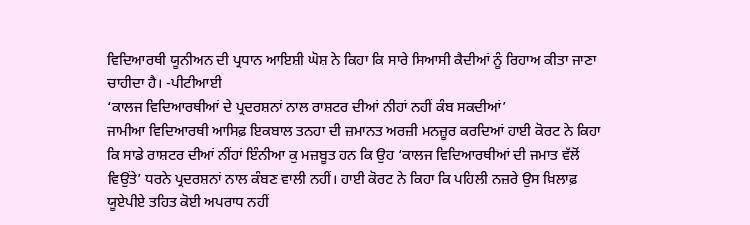ਵਿਦਿਆਰਥੀ ਯੂਨੀਅਨ ਦੀ ਪ੍ਰਧਾਨ ਆਇਸ਼ੀ ਘੋਸ਼ ਨੇ ਕਿਹਾ ਕਿ ਸਾਰੇ ਸਿਆਸੀ ਕੈਦੀਆਂ ਨੂੰ ਰਿਹਾਅ ਕੀਤਾ ਜਾਣਾ ਚਾਹੀਦਾ ਹੈ। -ਪੀਟੀਆਈ
‘ਕਾਲਜ ਵਿਦਿਆਰਥੀਆਂ ਦੇ ਪ੍ਰਦਰਸ਼ਨਾਂ ਨਾਲ ਰਾਸ਼ਟਰ ਦੀਆਂ ਨੀਹਾਂ ਨਹੀਂ ਕੰਬ ਸਕਦੀਆਂ’
ਜਾਮੀਆ ਵਿਦਿਆਰਥੀ ਆਸਿਫ਼ ਇਕਬਾਲ ਤਨਹਾ ਦੀ ਜ਼ਮਾਨਤ ਅਰਜ਼ੀ ਮਨਜ਼ੂਰ ਕਰਦਿਆਂ ਹਾਈ ਕੋਰਟ ਨੇ ਕਿਹਾ ਕਿ ਸਾਡੇ ਰਾਸ਼ਟਰ ਦੀਆਂ ਨੀਂਹਾਂ ਇੰਨੀਆ ਕੁ ਮਜ਼ਬੂਤ ਹਨ ਕਿ ਉਹ ‘ਕਾਲਜ ਵਿਦਿਆਰਥੀਆਂ ਦੀ ਜਮਾਤ ਵੱਲੋਂ ਵਿਉਂਤੇ’ ਧਰਨੇ ਪ੍ਰਦਰਸ਼ਨਾਂ ਨਾਲ ਕੰਬਣ ਵਾਲੀ ਨਹੀਂ। ਹਾਈ ਕੋਰਟ ਨੇ ਕਿਹਾ ਕਿ ਪਹਿਲੀ ਨਜ਼ਰੇ ਉਸ ਖ਼ਿਲਾਫ਼ ਯੂਏਪੀਏ ਤਹਿਤ ਕੋਈ ਅਪਰਾਧ ਨਹੀਂ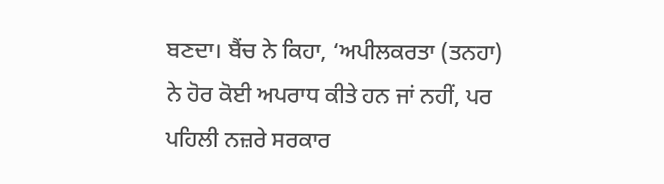ਬਣਦਾ। ਬੈਂਚ ਨੇ ਕਿਹਾ, ‘ਅਪੀਲਕਰਤਾ (ਤਨਹਾ) ਨੇ ਹੋਰ ਕੋਈ ਅਪਰਾਧ ਕੀਤੇ ਹਨ ਜਾਂ ਨਹੀਂ, ਪਰ ਪਹਿਲੀ ਨਜ਼ਰੇ ਸਰਕਾਰ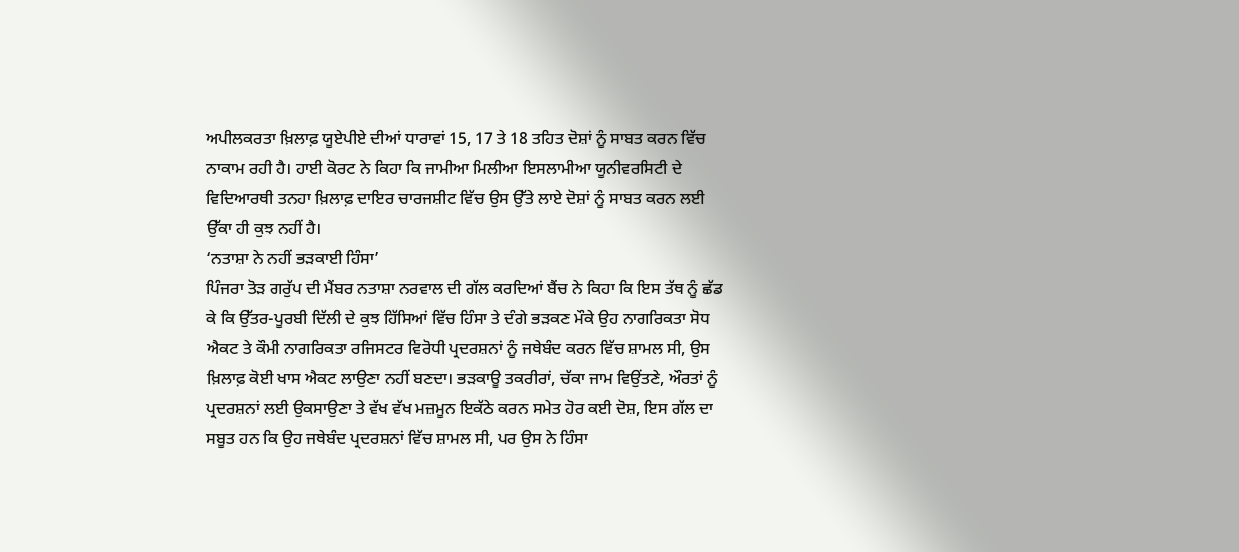ਅਪੀਲਕਰਤਾ ਖ਼ਿਲਾਫ਼ ਯੂਏਪੀਏ ਦੀਆਂ ਧਾਰਾਵਾਂ 15, 17 ਤੇ 18 ਤਹਿਤ ਦੋਸ਼ਾਂ ਨੂੰ ਸਾਬਤ ਕਰਨ ਵਿੱਚ ਨਾਕਾਮ ਰਹੀ ਹੈ। ਹਾਈ ਕੋਰਟ ਨੇ ਕਿਹਾ ਕਿ ਜਾਮੀਆ ਮਿਲੀਆ ਇਸਲਾਮੀਆ ਯੂਨੀਵਰਸਿਟੀ ਦੇ ਵਿਦਿਆਰਥੀ ਤਨਹਾ ਖ਼ਿਲਾਫ਼ ਦਾਇਰ ਚਾਰਜਸ਼ੀਟ ਵਿੱਚ ਉਸ ਉੱਤੇ ਲਾਏ ਦੋਸ਼ਾਂ ਨੂੰ ਸਾਬਤ ਕਰਨ ਲਈ ਉੱਕਾ ਹੀ ਕੁਝ ਨਹੀਂ ਹੈ।
‘ਨਤਾਸ਼ਾ ਨੇ ਨਹੀਂ ਭੜਕਾਈ ਹਿੰਸਾ’
ਪਿੰਜਰਾ ਤੋੜ ਗਰੁੱਪ ਦੀ ਮੈਂਬਰ ਨਤਾਸ਼ਾ ਨਰਵਾਲ ਦੀ ਗੱਲ ਕਰਦਿਆਂ ਬੈਂਚ ਨੇ ਕਿਹਾ ਕਿ ਇਸ ਤੱਥ ਨੂੰ ਛੱਡ ਕੇ ਕਿ ਉੱਤਰ-ਪੂਰਬੀ ਦਿੱਲੀ ਦੇ ਕੁਝ ਹਿੱਸਿਆਂ ਵਿੱਚ ਹਿੰਸਾ ਤੇ ਦੰਗੇ ਭੜਕਣ ਮੌਕੇ ਉਹ ਨਾਗਰਿਕਤਾ ਸੋਧ ਐਕਟ ਤੇ ਕੌਮੀ ਨਾਗਰਿਕਤਾ ਰਜਿਸਟਰ ਵਿਰੋਧੀ ਪ੍ਰਦਰਸ਼ਨਾਂ ਨੂੰ ਜਥੇਬੰਦ ਕਰਨ ਵਿੱਚ ਸ਼ਾਮਲ ਸੀ, ਉਸ ਖ਼ਿਲਾਫ਼ ਕੋਈ ਖਾਸ ਐਕਟ ਲਾਉਣਾ ਨਹੀਂ ਬਣਦਾ। ਭੜਕਾਊ ਤਕਰੀਰਾਂ, ਚੱਕਾ ਜਾਮ ਵਿਉਂਤਣੇ, ਔਰਤਾਂ ਨੂੰ ਪ੍ਰਦਰਸ਼ਨਾਂ ਲਈ ਉਕਸਾਉਣਾ ਤੇ ਵੱਖ ਵੱਖ ਮਜ਼ਮੂਨ ਇਕੱਠੇ ਕਰਨ ਸਮੇਤ ਹੋਰ ਕਈ ਦੋਸ਼, ਇਸ ਗੱਲ ਦਾ ਸਬੂਤ ਹਨ ਕਿ ਉਹ ਜਥੇਬੰਦ ਪ੍ਰਦਰਸ਼ਨਾਂ ਵਿੱਚ ਸ਼ਾਮਲ ਸੀ, ਪਰ ਉਸ ਨੇ ਹਿੰਸਾ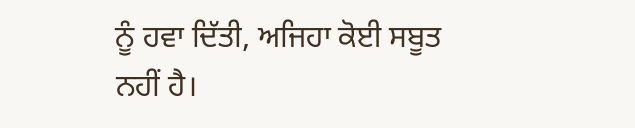ਨੂੰ ਹਵਾ ਦਿੱਤੀ, ਅਜਿਹਾ ਕੋਈ ਸਬੂਤ ਨਹੀਂ ਹੈ।